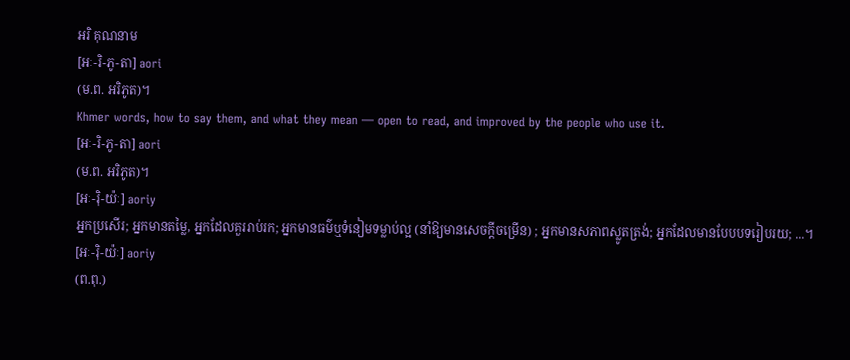អរិ គុណនាម
[អៈ-រិ-ភូ-តា] aori
(ម.ព. អរិភូត)។
Khmer words, how to say them, and what they mean — open to read, and improved by the people who use it.
[អៈ-រិ-ភូ-តា] aori
(ម.ព. អរិភូត)។
[អៈ-រ៉ិ-យ៉ៈ] aoriy
អ្នកប្រសើរ; អ្នកមានតម្លៃ, អ្នកដែលគួររាប់រក; អ្នកមានធម៌ឬទំនៀមទម្លាប់ល្អ (នាំឱ្យមានសេចក្ដីចម្រើន) ; អ្នកមានសភាពស្លូតត្រង់; អ្នកដែលមានបែបបទរៀបរយ; ...។
[អៈ-រ៉ិ-យ៉ៈ] aoriy
(ព.ពុ.)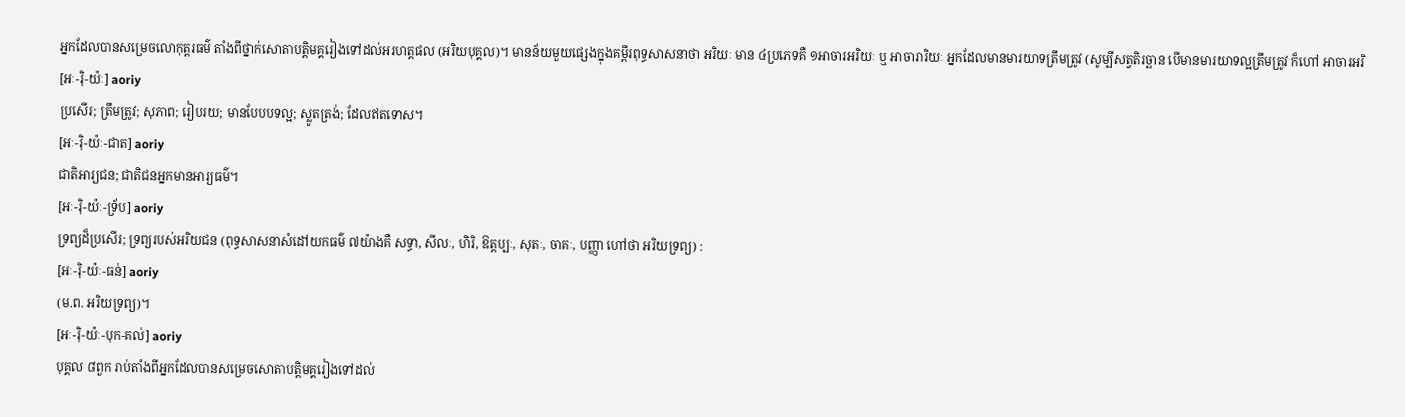អ្នកដែលបានសម្រេចលោកុត្តរធម៌ តាំងពីថ្នាក់សោតាបត្តិមគ្គរៀងទៅដល់អរហត្តផល (អរិយបុគ្គល)។ មានន័យមួយផ្សេងក្នុងគម្ពីរពុទ្ធសាសនាថា អរិយៈ មាន ៤ប្រភេទគឺ ១អាចារអរិយៈ ឬ អាចារារិយៈ អ្នកដែលមានមារយាទត្រឹមត្រូវ (សូម្បីសត្វតិរច្ឆាន បើមានមារយាទល្អត្រឹមត្រូវ ក៏ហៅ អាចារអរិ
[អៈ-រ៉ិ-យ៉ៈ] aoriy
ប្រសើរ; ត្រឹមត្រូវ; សុភាព; រៀបរយ; មានបែបបទល្អ; ស្លូតត្រង់; ដែលឥតទោស។
[អៈ-រ៉ិ-យ៉ៈ-ជាត] aoriy
ជាតិអារ្យជន; ជាតិជនអ្នកមានអារ្យធម៌។
[អៈ-រ៉ិ-យ៉ៈ-ទ្រ័ប] aoriy
ទ្រព្យដ៏ប្រសើរ; ទ្រព្យរបស់អរិយជន (ពុទ្ធសាសនាសំដៅយកធម៌ ៧យ៉ាងគឺ សទ្ធា, សីលៈ, ហិរិ, ឱត្តប្បៈ, សុតៈ, ចាគៈ, បញ្ញា ហៅថា អរិយទ្រព្យ) :
[អៈ-រ៉ិ-យ៉ៈ-ធន់] aoriy
(ម.ព. អរិយទ្រព្យ)។
[អៈ-រ៉ិ-យ៉ៈ-បុក-គល់] aoriy
បុគ្គល ៨ពួក រាប់តាំងពីអ្នកដែលបានសម្រេចសោតាបត្តិមគ្គរៀងទៅដល់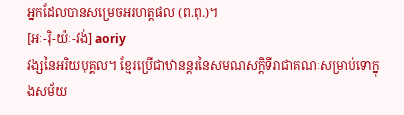អ្នកដែលបានសម្រេចអរហត្តផល (ព.ពុ.)។
[អៈ-រ៉ិ-យ៉ៈ-វង់] aoriy
វង្សនៃអរិយបុគ្គល។ ខ្មែរប្រើជាឋានន្តរនៃសមណសក្ដិទីរាជាគណៈសម្រាប់ទោក្នុងសម័យ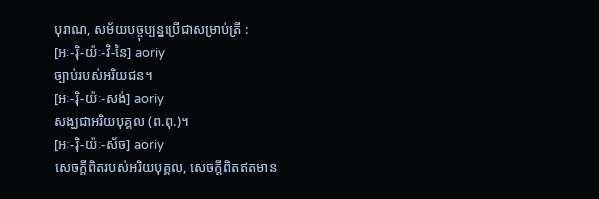បុរាណ, សម័យបច្ចុប្បន្នប្រើជាសម្រាប់ត្រី :
[អៈ-រ៉ិ-យ៉ៈ-វិ-នៃ] aoriy
ច្បាប់របស់អរិយជន។
[អៈ-រ៉ិ-យ៉ៈ-សង់] aoriy
សង្ឃជាអរិយបុគ្គល (ព.ពុ.)។
[អៈ-រ៉ិ-យ៉ៈ-ស័ច] aoriy
សេចក្ដីពិតរបស់អរិយបុគ្គល, សេចក្ដីពិតឥតមាន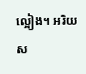ល្អៀង។ អរិយស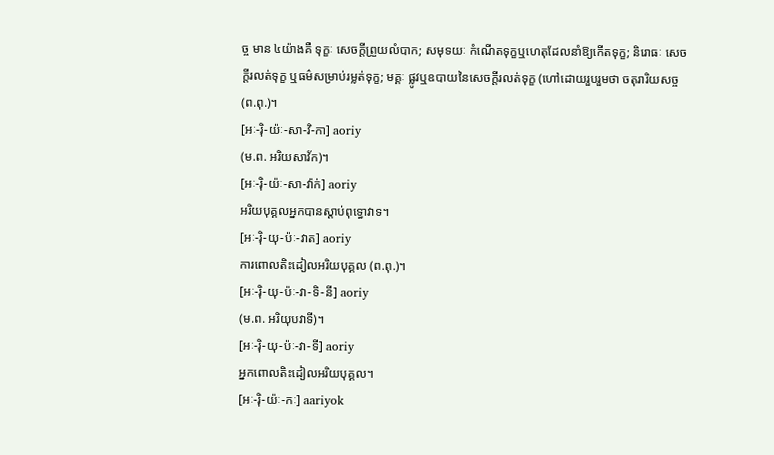ច្ច មាន ៤យ៉ាងគឺ ទុក្ខៈ សេចក្ដីព្រួយលំបាក; សមុទយៈ កំណើតទុក្ខឬហេតុដែលនាំឱ្យកើតទុក្ខ; និរោធៈ សេចក្ដីរលត់ទុក្ខ ឬធម៌សម្រាប់រម្លត់ទុក្ខ; មគ្គៈ ផ្លូវឬឧបាយនៃសេចក្ដីរលត់ទុក្ខ (ហៅដោយរួបរួមថា ចតុរារិយសច្ច (ព.ពុ.)។
[អៈ-រ៉ិ-យ៉ៈ-សា-វិ-កា] aoriy
(ម.ព. អរិយសាវ័ក)។
[អៈ-រ៉ិ-យ៉ៈ-សា-វ៉ាក់] aoriy
អរិយបុគ្គលអ្នកបានស្ដាប់ពុទ្ធោវាទ។
[អៈ-រ៉ិ-យុ-ប៉ៈ-វាត] aoriy
ការពោលតិះដៀលអរិយបុគ្គល (ព.ពុ.)។
[អៈ-រ៉ិ-យុ-ប៉ៈ-វា-ទិ-នី] aoriy
(ម.ព. អរិយុបវាទី)។
[អៈ-រ៉ិ-យុ-ប៉ៈ-វា-ទី] aoriy
អ្នកពោលតិះដៀលអរិយបុគ្គល។
[អៈ-រ៉ិ-យ៉ៈ-កៈ] aariyok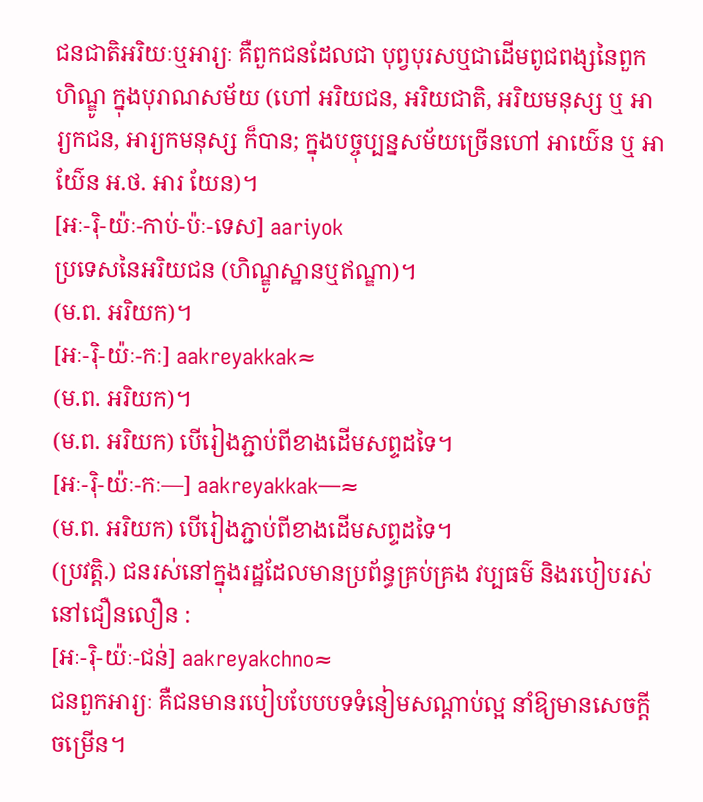ជនជាតិអរិយៈឬអារ្យៈ គឺពួកជនដែលជា បុព្វបុរសឬជាដើមពូជពង្សនៃពួកហិណ្ឌូ ក្នុងបុរាណសម័យ (ហៅ អរិយជន, អរិយជាតិ, អរិយមនុស្ស ឬ អារ្យកជន, អារ្យកមនុស្ស ក៏បាន; ក្នុងបច្ចុប្បន្នសម័យច្រើនហៅ អាយ៌េន ឬ អាយ៌ែន អ.ថ. អារ យែន)។
[អៈ-រ៉ិ-យ៉ៈ-កាប់-ប៉ៈ-ទេស] aariyok
ប្រទេសនៃអរិយជន (ហិណ្ឌូស្ឋានឬឥណ្ឌា)។
(ម.ព. អរិយក)។
[អៈ-រ៉ិ-យ៉ៈ-កៈ] aakreyakkak≈
(ម.ព. អរិយក)។
(ម.ព. អរិយក) បើរៀងភ្ជាប់ពីខាងដើមសព្ទដទៃ។
[អៈ-រ៉ិ-យ៉ៈ-កៈ—] aakreyakkak—≈
(ម.ព. អរិយក) បើរៀងភ្ជាប់ពីខាងដើមសព្ទដទៃ។
(ប្រវត្តិ.) ជនរស់នៅក្នុងរដ្ឋដែលមានប្រព័ន្ធគ្រប់គ្រង វប្បធម៌ និងរបៀបរស់នៅជឿនលឿន :
[អៈ-រ៉ិ-យ៉ៈ-ជន់] aakreyakchno≈
ជនពួកអារ្យៈ គឺជនមានរបៀបបែបបទទំនៀមសណ្ដាប់ល្អ នាំឱ្យមានសេចក្ដីចម្រើន។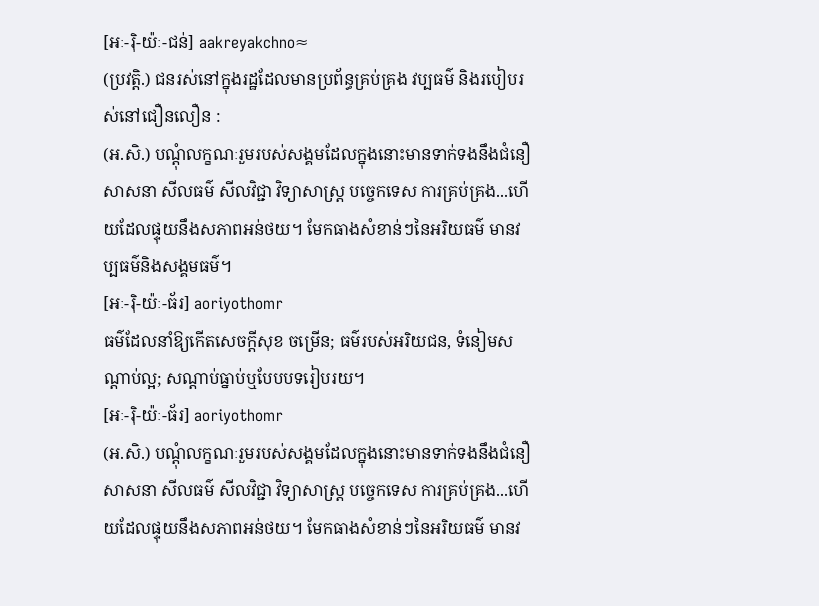[អៈ-រ៉ិ-យ៉ៈ-ជន់] aakreyakchno≈
(ប្រវត្តិ.) ជនរស់នៅក្នុងរដ្ឋដែលមានប្រព័ន្ធគ្រប់គ្រង វប្បធម៌ និងរបៀបរស់នៅជឿនលឿន :
(អ.សិ.) បណ្ដុំលក្ខណៈរួមរបស់សង្គមដែលក្នុងនោះមានទាក់ទងនឹងជំនឿ សាសនា សីលធម៌ សីលវិជ្ជា វិទ្យាសាស្ត្រ បច្ចេកទេស ការគ្រប់គ្រង...ហើយដែលផ្ទុយនឹងសភាពអន់ថយ។ មែកធាងសំខាន់ៗនៃអរិយធម៌ មានវប្បធម៌និងសង្គមធម៌។
[អៈ-រ៉ិ-យ៉ៈ-ធ័រ] aoriyothomr
ធម៌ដែលនាំឱ្យកើតសេចក្ដីសុខ ចម្រើន; ធម៌របស់អរិយជន, ទំនៀមសណ្ដាប់ល្អ; សណ្ដាប់ធ្នាប់ឬបែបបទរៀបរយ។
[អៈ-រ៉ិ-យ៉ៈ-ធ័រ] aoriyothomr
(អ.សិ.) បណ្ដុំលក្ខណៈរួមរបស់សង្គមដែលក្នុងនោះមានទាក់ទងនឹងជំនឿ សាសនា សីលធម៌ សីលវិជ្ជា វិទ្យាសាស្ត្រ បច្ចេកទេស ការគ្រប់គ្រង...ហើយដែលផ្ទុយនឹងសភាពអន់ថយ។ មែកធាងសំខាន់ៗនៃអរិយធម៌ មានវ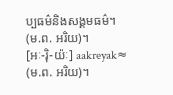ប្បធម៌និងសង្គមធម៌។
(ម.ព. អរិយ)។
[អៈ-រ៉ិ-យ៉ៈ] aakreyak≈
(ម.ព. អរិយ)។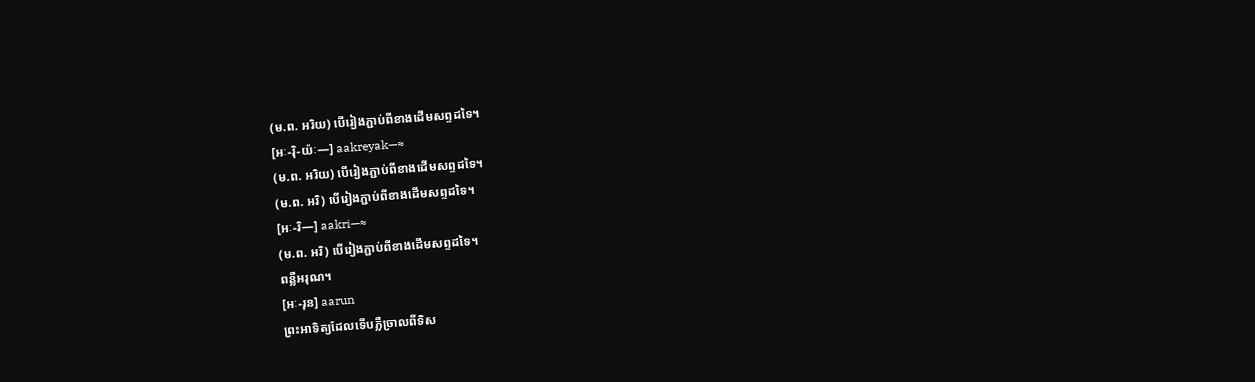(ម.ព. អរិយ) បើរៀងភ្ជាប់ពីខាងដើមសព្ទដទៃ។
[អៈ-រ៉ិ-យ៉ៈ—] aakreyak—≈
(ម.ព. អរិយ) បើរៀងភ្ជាប់ពីខាងដើមសព្ទដទៃ។
(ម.ព. អរិ) បើរៀងភ្ជាប់ពីខាងដើមសព្ទដទៃ។
[អៈ-រិ—] aakri—≈
(ម.ព. អរិ) បើរៀងភ្ជាប់ពីខាងដើមសព្ទដទៃ។
ពន្លឺអរុណ។
[អៈ-រុន] aarun
ព្រះអាទិត្យដែលទើបភ្លឺច្រាលពីទិស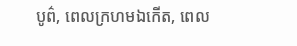បូព៌, ពេលក្រហមឯកើត, ពេល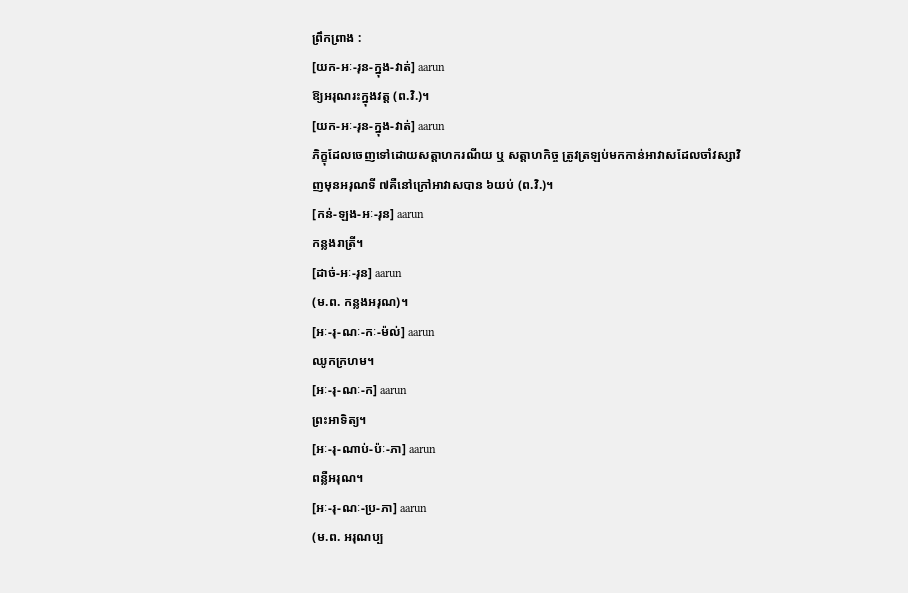ព្រឹកព្រាង :
[យក-អៈ-រុន-ក្នុង-វាត់] aarun
ឱ្យអរុណរះក្នុងវត្ត (ព.វិ.)។
[យក-អៈ-រុន-ក្នុង-វាត់] aarun
ភិក្ខុដែលចេញទៅដោយសត្តាហករណីយ ឬ សត្តាហកិច្ច ត្រូវត្រឡប់មកកាន់អាវាសដែលចាំវស្សាវិញមុនអរុណទី ៧គឺនៅក្រៅអាវាសបាន ៦យប់ (ព.វិ.)។
[កន់-ឡង-អៈ-រុន] aarun
កន្លងរាត្រី។
[ដាច់-អៈ-រុន] aarun
(ម.ព. កន្លងអរុណ)។
[អៈ-រុ-ណៈ-កៈ-ម៉ល់] aarun
ឈូកក្រហម។
[អៈ-រុ-ណៈ-ក] aarun
ព្រះអាទិត្យ។
[អៈ-រុ-ណាប់-ប៉ៈ-ភា] aarun
ពន្លឺអរុណ។
[អៈ-រុ-ណៈ-ប្រ-ភា] aarun
(ម.ព. អរុណប្ប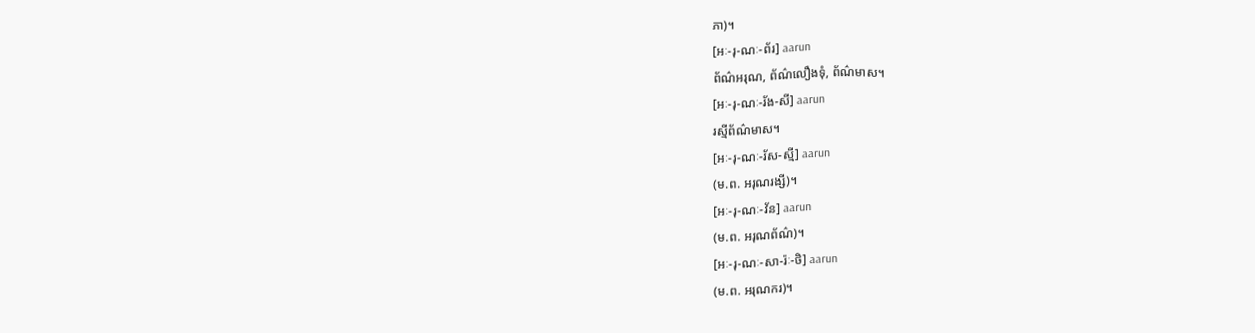ភា)។
[អៈ-រុ-ណៈ-ព័រ] aarun
ព័ណ៌អរុណ, ព័ណ៌លឿងទុំ, ព័ណ៌មាស។
[អៈ-រុ-ណៈ-រ័ង-សី] aarun
រស្មីព័ណ៌មាស។
[អៈ-រុ-ណៈ-រ័ស-ស្មី] aarun
(ម.ព. អរុណរង្សី)។
[អៈ-រុ-ណៈ-វ័ន] aarun
(ម.ព. អរុណព័ណ៌)។
[អៈ-រុ-ណៈ-សា-រ៉ៈ-ថិ] aarun
(ម.ព. អរុណករ)។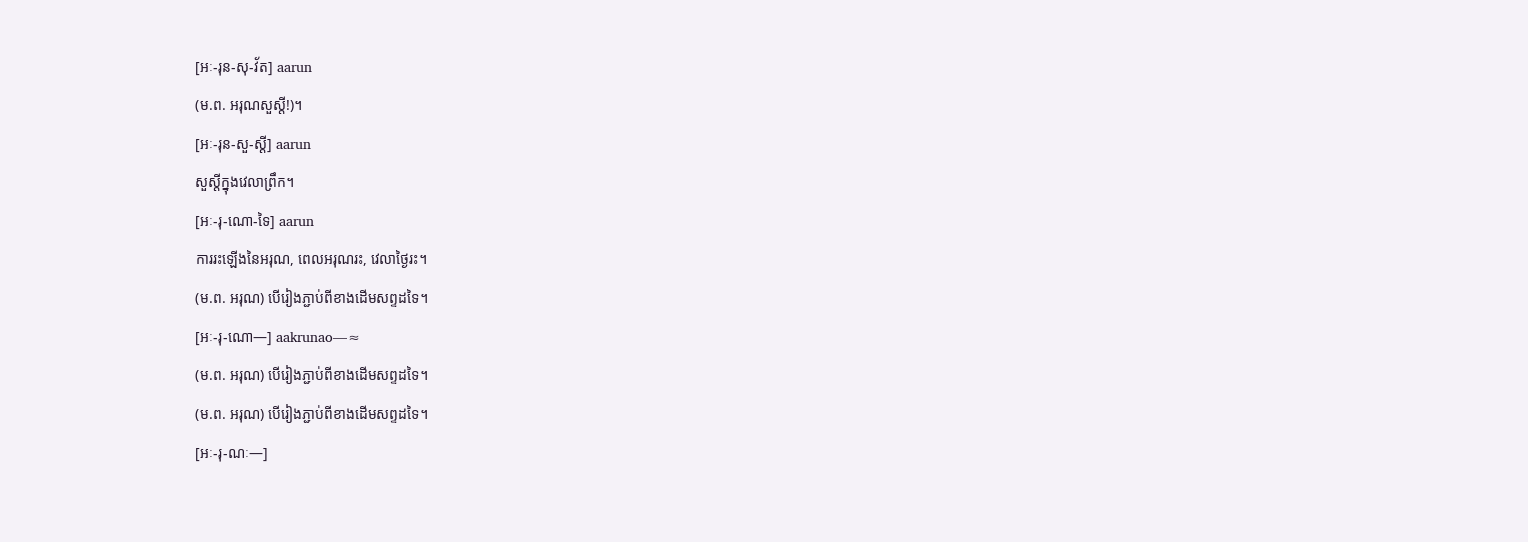[អៈ-រុន-សុ-វ័ត] aarun
(ម.ព. អរុណសួស្ដី!)។
[អៈ-រុន-សួ-ស្ដី] aarun
សួស្ដីក្នុងវេលាព្រឹក។
[អៈ-រុ-ណោ-ទៃ] aarun
ការរះឡើងនៃអរុណ, ពេលអរុណរះ, វេលាថ្ងៃរះ។
(ម.ព. អរុណ) បើរៀងភ្ជាប់ពីខាងដើមសព្ទដទៃ។
[អៈ-រុ-ណោ—] aakrunao—≈
(ម.ព. អរុណ) បើរៀងភ្ជាប់ពីខាងដើមសព្ទដទៃ។
(ម.ព. អរុណ) បើរៀងភ្ជាប់ពីខាងដើមសព្ទដទៃ។
[អៈ-រុ-ណៈ—]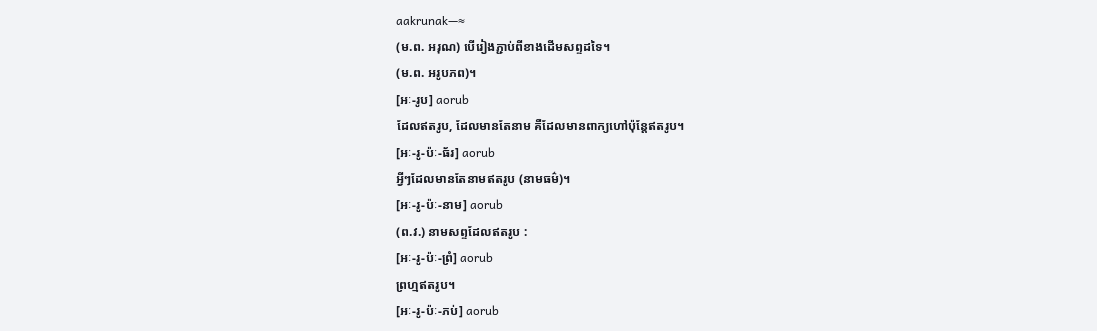aakrunak—≈
(ម.ព. អរុណ) បើរៀងភ្ជាប់ពីខាងដើមសព្ទដទៃ។
(ម.ព. អរូបភព)។
[អៈ-រូប] aorub
ដែលឥតរូប, ដែលមានតែនាម គឺដែលមានពាក្យហៅប៉ុន្តែឥតរូប។
[អៈ-រូ-ប៉ៈ-ធ័រ] aorub
អ្វីៗដែលមានតែនាមឥតរូប (នាមធម៌)។
[អៈ-រូ-ប៉ៈ-នាម] aorub
(ព.វ.) នាមសព្ទដែលឥតរូប :
[អៈ-រូ-ប៉ៈ-ព្រំ] aorub
ព្រហ្មឥតរូប។
[អៈ-រូ-ប៉ៈ-ភប់] aorub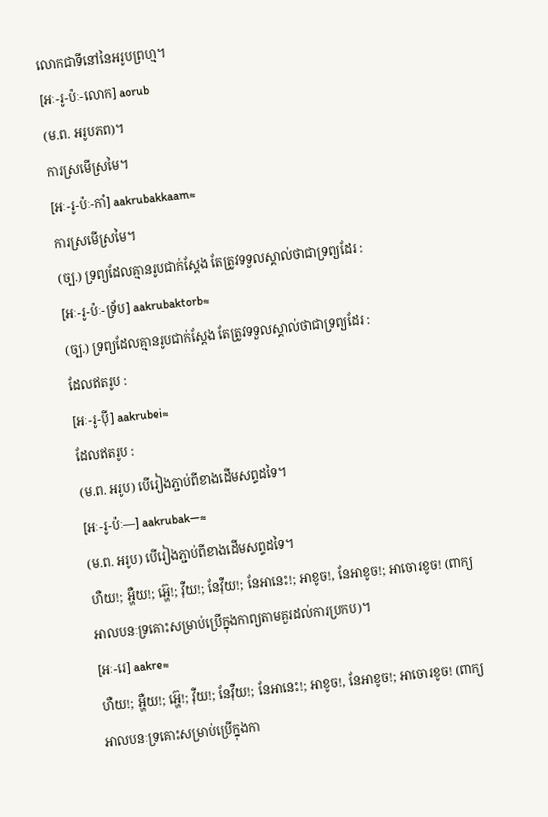លោកជាទីនៅនៃអរូបព្រហ្ម។
[អៈ-រូ-ប៉ៈ-លោក] aorub
(ម.ព. អរូបភព)។
ការស្រមើស្រមៃ។
[អៈ-រូ-ប៉ៈ-កាំ] aakrubakkaam≈
ការស្រមើស្រមៃ។
(ច្ប.) ទ្រព្យដែលគ្មានរូបជាក់ស្ដែង តែត្រូវទទួលស្គាល់ថាជាទ្រព្យដែរ :
[អៈ-រូ-ប៉ៈ-ទ្រ័ប] aakrubaktorb≈
(ច្ប.) ទ្រព្យដែលគ្មានរូបជាក់ស្ដែង តែត្រូវទទួលស្គាល់ថាជាទ្រព្យដែរ :
ដែលឥតរូប :
[អៈ-រូ-ប៉ី] aakrubei≈
ដែលឥតរូប :
(ម.ព. អរូប) បើរៀងភ្ជាប់ពីខាងដើមសព្ទដទៃ។
[អៈ-រូ-ប៉ៈ—] aakrubak—≈
(ម.ព. អរូប) បើរៀងភ្ជាប់ពីខាងដើមសព្ទដទៃ។
ហឺយ!; អ្ហឺយ!; អ្ហ៊េ!; វ៉ឺយ!; នែវ៉ឺយ!; នែអានេះ!; អាខូច!, នែអាខូច!; អាចោរខូច! (ពាក្យអាលបនៈទ្រគោះសម្រាប់ប្រើក្នុងកាព្យតាមគួរដល់ការប្រកប)។
[អៈ-រេ] aakre≈
ហឺយ!; អ្ហឺយ!; អ្ហ៊េ!; វ៉ឺយ!; នែវ៉ឺយ!; នែអានេះ!; អាខូច!, នែអាខូច!; អាចោរខូច! (ពាក្យអាលបនៈទ្រគោះសម្រាប់ប្រើក្នុងកា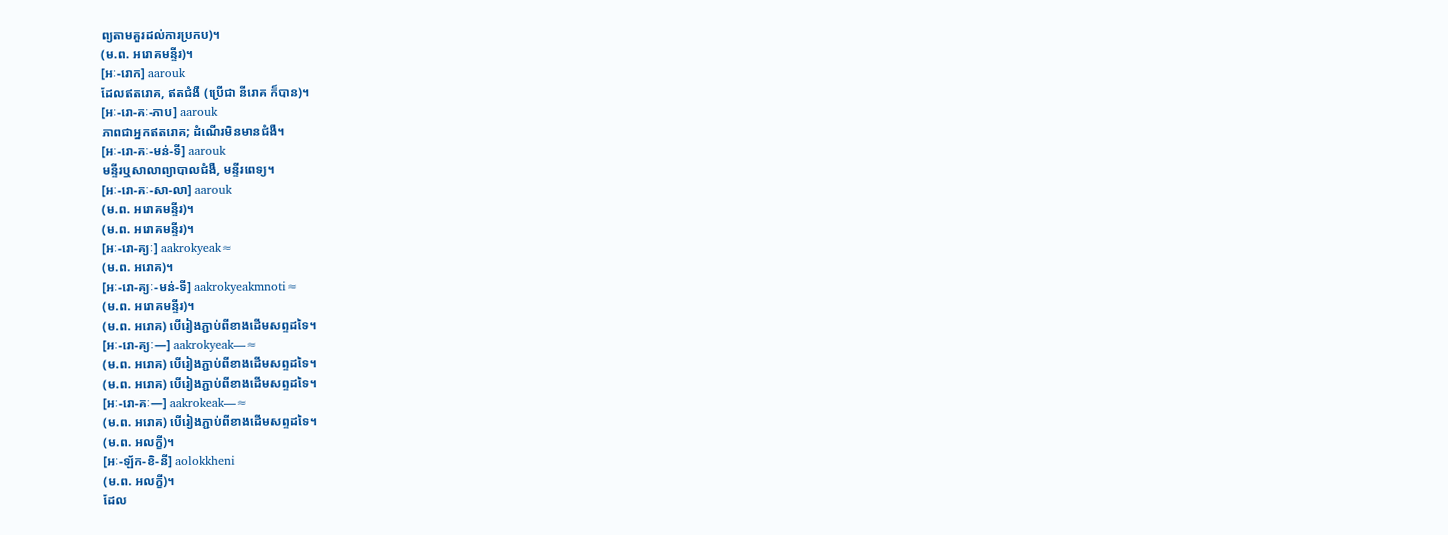ព្យតាមគួរដល់ការប្រកប)។
(ម.ព. អរោគមន្ទីរ)។
[អៈ-រោក] aarouk
ដែលឥតរោគ, ឥតជំងឺ (ប្រើជា នីរោគ ក៏បាន)។
[អៈ-រោ-គៈ-ភាប] aarouk
ភាពជាអ្នកឥតរោគ; ដំណើរមិនមានជំងឺ។
[អៈ-រោ-គៈ-មន់-ទី] aarouk
មន្ទីរឬសាលាព្យាបាលជំងឺ, មន្ទីរពេទ្យ។
[អៈ-រោ-គៈ-សា-លា] aarouk
(ម.ព. អរោគមន្ទីរ)។
(ម.ព. អរោគមន្ទីរ)។
[អៈ-រោ-គ្យៈ] aakrokyeak≈
(ម.ព. អរោគ)។
[អៈ-រោ-គ្យៈ-មន់-ទី] aakrokyeakmnoti≈
(ម.ព. អរោគមន្ទីរ)។
(ម.ព. អរោគ) បើរៀងភ្ជាប់ពីខាងដើមសព្ទដទៃ។
[អៈ-រោ-គ្យៈ—] aakrokyeak—≈
(ម.ព. អរោគ) បើរៀងភ្ជាប់ពីខាងដើមសព្ទដទៃ។
(ម.ព. អរោគ) បើរៀងភ្ជាប់ពីខាងដើមសព្ទដទៃ។
[អៈ-រោ-គៈ—] aakrokeak—≈
(ម.ព. អរោគ) បើរៀងភ្ជាប់ពីខាងដើមសព្ទដទៃ។
(ម.ព. អលក្ខី)។
[អៈ-ឡ័ក-ខិ-នី] aolokkheni
(ម.ព. អលក្ខី)។
ដែល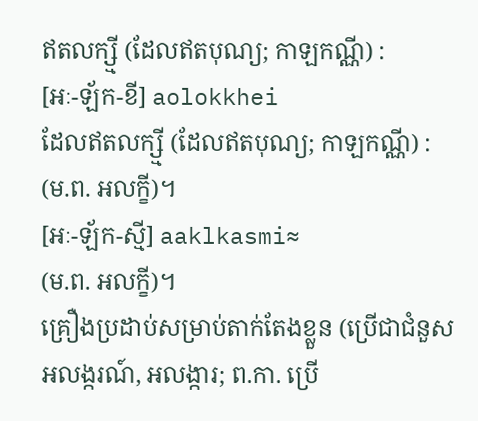ឥតលក្ស្មី (ដែលឥតបុណ្យ; កាឡកណ្ណី) :
[អៈ-ឡ័ក-ខី] aolokkhei
ដែលឥតលក្ស្មី (ដែលឥតបុណ្យ; កាឡកណ្ណី) :
(ម.ព. អលក្ខី)។
[អៈ-ឡ័ក-ស្មី] aaklkasmi≈
(ម.ព. អលក្ខី)។
គ្រឿងប្រដាប់សម្រាប់តាក់តែងខ្លួន (ប្រើជាជំនួស អលង្ករណ៍, អលង្ការ; ព.កា. ប្រើ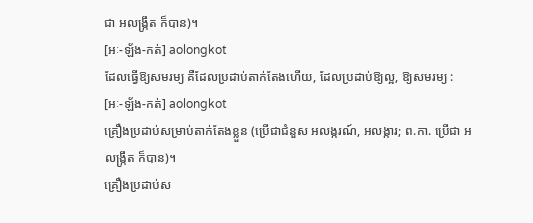ជា អលង្ក្រឹត ក៏បាន)។
[អៈ-ឡ័ង-កត់] aolongkot
ដែលធ្វើឱ្យសមរម្យ គឺដែលប្រដាប់តាក់តែងហើយ, ដែលប្រដាប់ឱ្យល្អ, ឱ្យសមរម្យ :
[អៈ-ឡ័ង-កត់] aolongkot
គ្រឿងប្រដាប់សម្រាប់តាក់តែងខ្លួន (ប្រើជាជំនួស អលង្ករណ៍, អលង្ការ; ព.កា. ប្រើជា អលង្ក្រឹត ក៏បាន)។
គ្រឿងប្រដាប់ស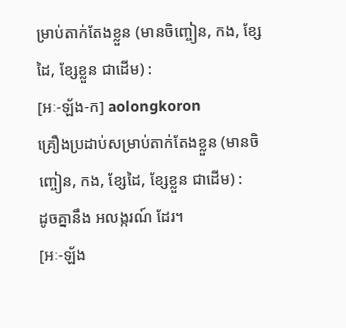ម្រាប់តាក់តែងខ្លួន (មានចិញ្ចៀន, កង, ខ្សែដៃ, ខ្សែខ្លួន ជាដើម) :
[អៈ-ឡ័ង-ក] aolongkoron
គ្រឿងប្រដាប់សម្រាប់តាក់តែងខ្លួន (មានចិញ្ចៀន, កង, ខ្សែដៃ, ខ្សែខ្លួន ជាដើម) :
ដូចគ្នានឹង អលង្ករណ៍ ដែរ។
[អៈ-ឡ័ង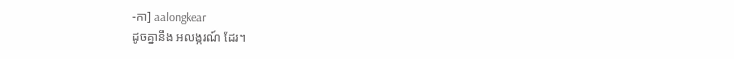-កា] aalongkear
ដូចគ្នានឹង អលង្ករណ៍ ដែរ។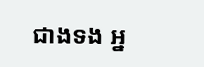ជាងទង អ្ន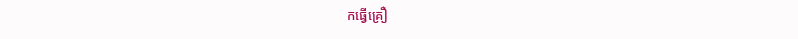កធ្វើគ្រឿ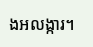ងអលង្ការ។